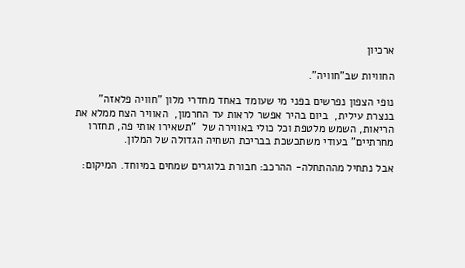ארכיון

החוויות שב"חוויה".

נופי הצפון נפרשים בפני מי שעומד באחד מחדרי מלון "חוויה פלאזה" בנצרת עילית,  ביום בהיר אפשר לראות עד החרמון,  האוויר הצח ממלא את הריאות, השמש מלטפת וכל כולי באווירה של  "תשאירו אותי פה, תחזרו מחרתיים" בעודי משתכשכת בבריכת השחיה הגדולה של המלון.

אבל נתחיל מההתחלה- ההרכב: חבורת בלוגרים שמחים במיוחד. המיקום: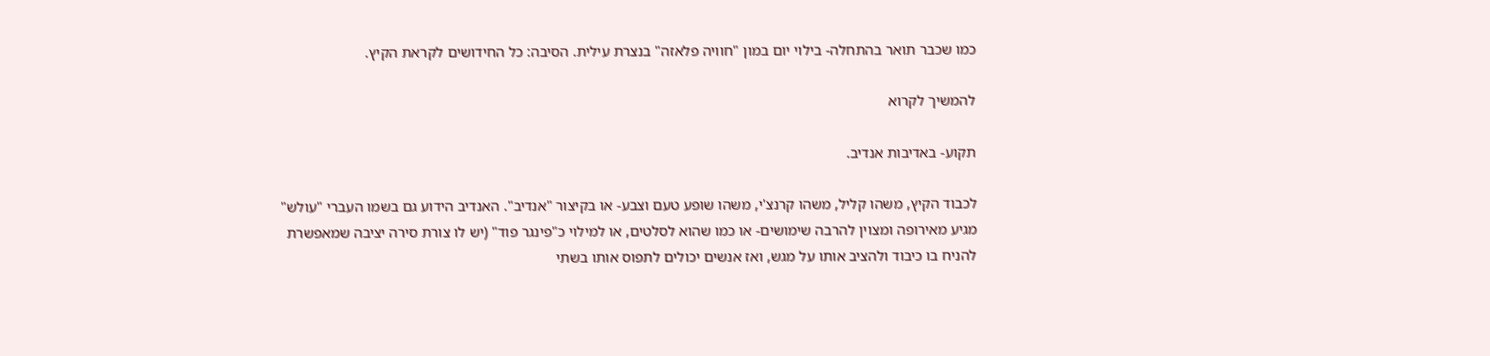כמו שכבר תואר בהתחלה- בילוי יום במון "חוויה פלאזה" בנצרת עילית. הסיבה: כל החידושים לקראת הקיץ.

להמשיך לקרוא

תקוע- באדיבות אנדיב.

לכבוד הקיץ, משהו קליל, משהו קרנצ'י, משהו שופע טעם וצבע- או בקיצור "אנדיב". האנדיב הידוע גם בשמו העברי "עולש" מגיע מאירופה ומצוין להרבה שימושים- או כמו שהוא לסלטים, או למילוי כ"פינגר פוד" (יש לו צורת סירה יציבה שמאפשרת להניח בו כיבוד ולהציב אותו על מגש, ואז אנשים יכולים לתפוס אותו בשתי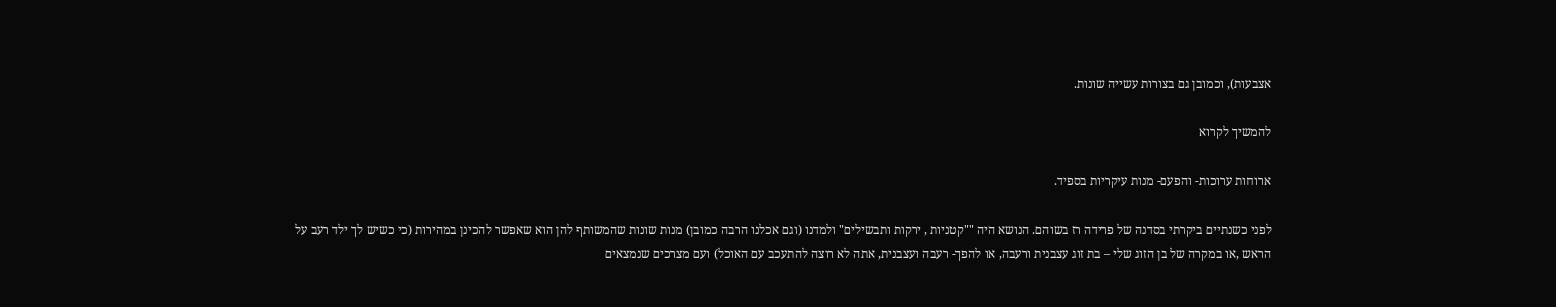אצבעות), וכמובן גם בצורות עשייה שונות.

להמשיך לקרוא

ארוחות ערוכות- והפעם- מנות עיקריות בספיד.

לפני כשנתיים ביקרתי בסדנה של פרידה רז בשוהם. הנושא היה ""קטניות , ירקות ותבשילים" ולמדנו (וגם אכלנו הרבה כמובן) מנות שונות שהמשותף להן הוא שאפשר להכינן במהירות (כי כשיש לך ילד רעב על הראש ,או במקרה של בן הזוג שלי – בת זוג עצבנית ורעבה, או להפך- רעבה ועצבנית, אתה לא רוצה להתעכב עם האוכל) ועם מצרכים שנמצאים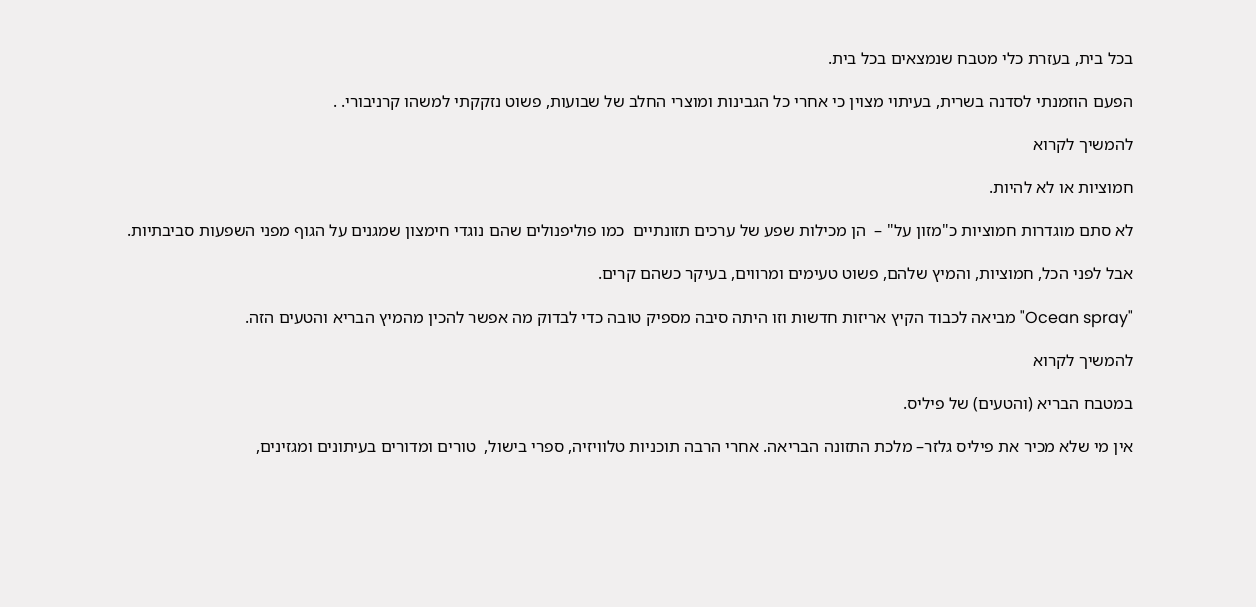בכל בית, בעזרת כלי מטבח שנמצאים בכל בית.

הפעם הוזמנתי לסדנה בשרית, בעיתוי מצוין כי אחרי כל הגבינות ומוצרי החלב של שבועות, פשוט נזקקתי למשהו קרניבורי. .

להמשיך לקרוא

חמוציות או לא להיות.

לא סתם מוגדרות חמוציות כ"מזון על" –  הן מכילות שפע של ערכים תזונתיים  כמו פוליפנולים שהם נוגדי חימצון שמגנים על הגוף מפני השפעות סביבתיות.

אבל לפני הכל, חמוציות, והמיץ שלהם, פשוט טעימים ומרווים, בעיקר כשהם קרים.

"Ocean spray" מביאה לכבוד הקיץ אריזות חדשות וזו היתה סיבה מספיק טובה כדי לבדוק מה אפשר להכין מהמיץ הבריא והטעים הזה.

להמשיך לקרוא

במטבח הבריא (והטעים) של פיליס.

אין מי שלא מכיר את פיליס גלזר– מלכת התזונה הבריאה. אחרי הרבה תוכניות טלוויזיה, ספרי בישול,  טורים ומדורים בעיתונים ומגזינים,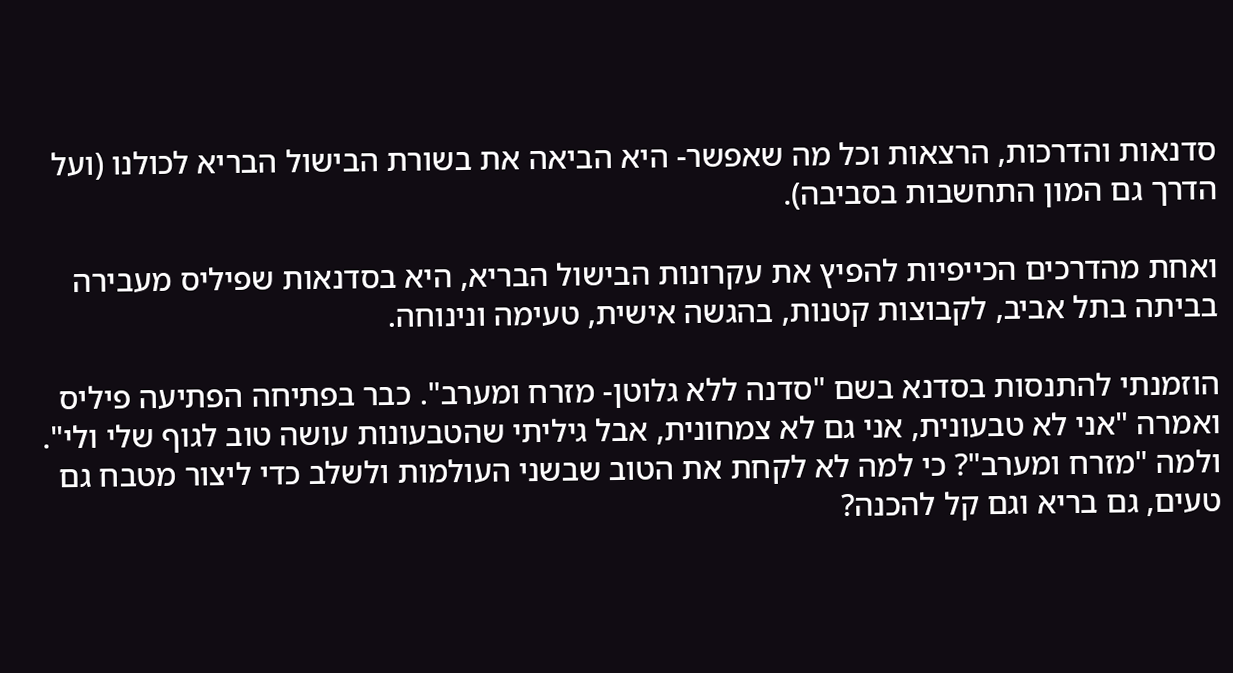סדנאות והדרכות, הרצאות וכל מה שאפשר- היא הביאה את בשורת הבישול הבריא לכולנו (ועל הדרך גם המון התחשבות בסביבה).

ואחת מהדרכים הכייפיות להפיץ את עקרונות הבישול הבריא, היא בסדנאות שפיליס מעבירה בביתה בתל אביב, לקבוצות קטנות, בהגשה אישית, טעימה ונינוחה.

הוזמנתי להתנסות בסדנא בשם "סדנה ללא גלוטן- מזרח ומערב". כבר בפתיחה הפתיעה פיליס ואמרה "אני לא טבעונית, אני גם לא צמחונית, אבל גיליתי שהטבעונות עושה טוב לגוף שלי ולי". ולמה "מזרח ומערב"? כי למה לא לקחת את הטוב שבשני העולמות ולשלב כדי ליצור מטבח גם טעים, גם בריא וגם קל להכנה?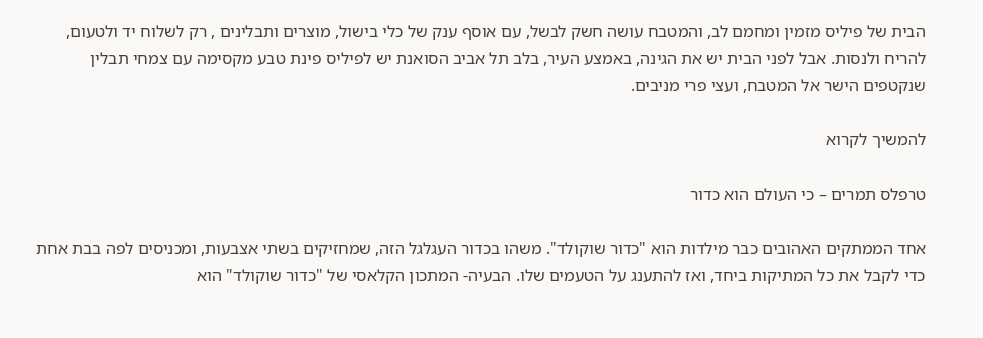הבית של פיליס מזמין ומחמם לב, והמטבח עושה חשק לבשל, עם אוסף ענק של כלי בישול, מוצרים ותבלינים , רק לשלוח יד ולטעום, להריח ולנסות. אבל לפני הבית יש את הגינה, באמצע העיר, בלב תל אביב הסואנת יש לפיליס פינת טבע מקסימה עם צמחי תבלין שנקטפים הישר אל המטבח, ועצי פרי מניבים.

להמשיך לקרוא

טרפלס תמרים – כי העולם הוא כדור

אחד הממתקים האהובים כבר מילדות הוא "כדור שוקולד". משהו בכדור העגלגל הזה, שמחזיקים בשתי אצבעות, ומכניסים לפה בבת אחת כדי לקבל את כל המתיקות ביחד, ואז להתענג על הטעמים שלו. הבעיה- המתכון הקלאסי של "כדור שוקולד" הוא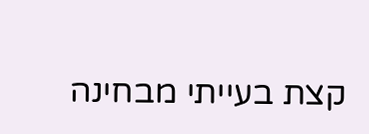קצת בעייתי מבחינה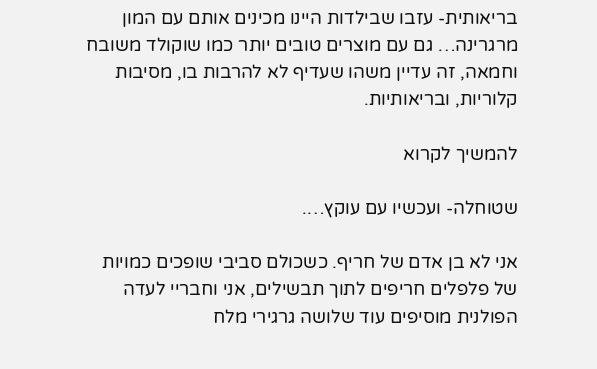בריאותית- עזבו שבילדות היינו מכינים אותם עם המון מרגרינה… גם עם מוצרים טובים יותר כמו שוקולד משובח וחמאה, זה עדיין משהו שעדיף לא להרבות בו, מסיבות קלוריות, ובריאותיות.

להמשיך לקרוא

שטוחלה- ועכשיו עם עוקץ….

אני לא בן אדם של חריף. כשכולם סביבי שופכים כמויות של פלפלים חריפים לתוך תבשילים, אני וחבריי לעדה הפולנית מוסיפים עוד שלושה גרגירי מלח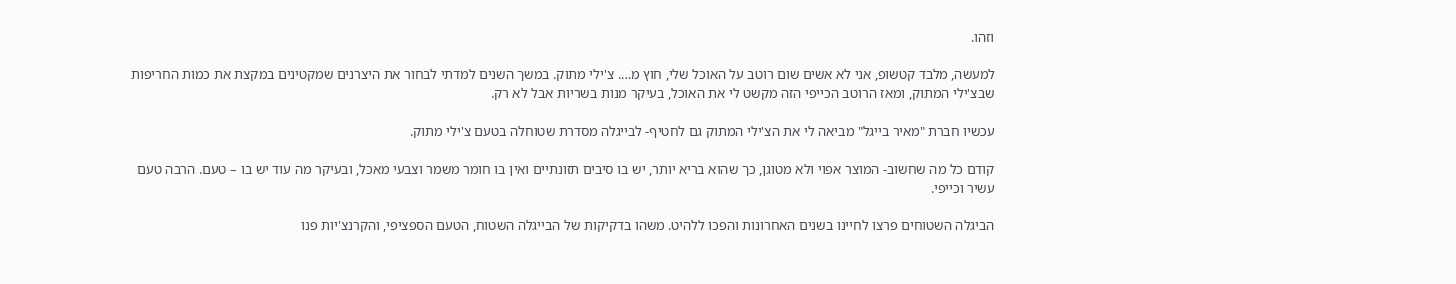וזהו.

למעשה, מלבד קטשופ, אני לא אשים שום רוטב על האוכל שלי, חוץ מ…. צ'ילי מתוק. במשך השנים למדתי לבחור את היצרנים שמקטינים במקצת את כמות החריפות שבצ'ילי המתוק, ומאז הרוטב הכייפי הזה מקשט לי את האוכל, בעיקר מנות בשריות אבל לא רק.

עכשיו חברת "מאיר בייגל" מביאה לי את הצ'ילי המתוק גם לחטיף- לבייגלה מסדרת שטוחלה בטעם צ'ילי מתוק.

קודם כל מה שחשוב- המוצר אפוי ולא מטוגן, כך שהוא בריא יותר, יש בו סיבים תזונתיים ואין בו חומר משמר וצבעי מאכל, ובעיקר מה עוד יש בו – טעם. הרבה טעם עשיר וכייפי.

הביגלה השטוחים פרצו לחיינו בשנים האחרונות והפכו ללהיט. משהו בדקיקות של הבייגלה השטוח, הטעם הספציפי, והקרנצ'יות פנו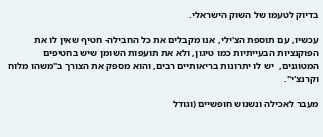בדיוק לטעמו של השוק הישראלי.

עכשיו, עם תוספת הצ'ילי, אנו מקבלים את כל החבילה- חטיף שאין לו את הפוקנציות הבעייתיות כמו טיגון, ולא את תועפות השומן שיש בחטיפים המטוגנים,  יש לו יתרונות בריאותיים רבים, והוא מספק את הצורך ב"משהו מלוח וקרנצ'י".

מעבר לאכילה ונשנוש חופשיים (וגודל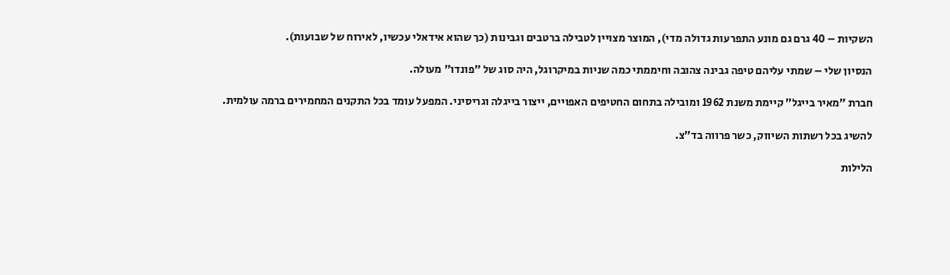השקיות – 40 גרם גם מונע התפרעות גדולה מדי), המוצר מצויין לטבילה ברטבים וגבינות (כך שהוא אידאלי עכשיו, לאירוח של שבועות).

הנסיון שלי – שמתי עליהם טיפה גבינה צהובה וחיממתי כמה שניות במיקרוגל, היה סוג של "פונדו" מעולה.

חברת "מאיר בייגל" קיימת משנת 1962 ומובילה בתחום החטיפים האפויים, ייצור בייגלה וגריסיני. המפעל עומד בכל התקנים המחמירים ברמה עולמית.

להשיג בכל רשתות השיווק, כשר פרווה בד"צ.

הלילות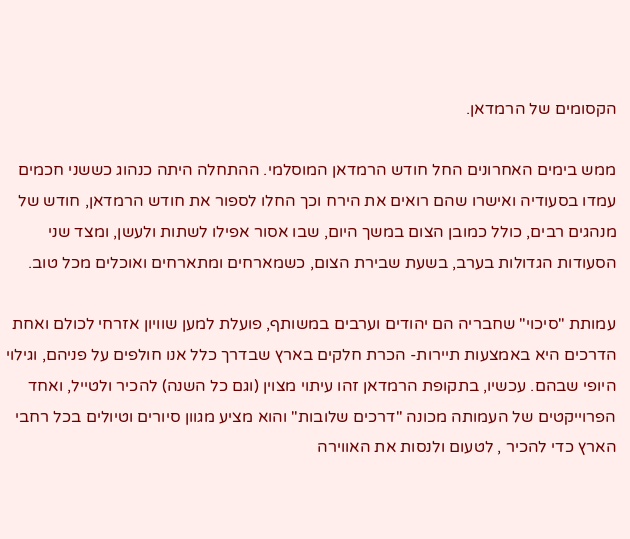הקסומים של הרמדאן.

ממש בימים האחרונים החל חודש הרמדאן המוסלמי. ההתחלה היתה כנהוג כששני חכמים עמדו בסעודיה ואישרו שהם רואים את הירח וכך החלו לספור את חודש הרמדאן, חודש של מנהגים רבים, כולל כמובן הצום במשך היום, שבו אסור אפילו לשתות ולעשן, ומצד שני הסעודות הגדולות בערב, בשעת שבירת הצום, כשמארחים ומתארחים ואוכלים מכל טוב.

עמותת "סיכוי" שחבריה הם יהודים וערבים במשותף, פועלת למען שוויון אזרחי לכולם ואחת הדרכים היא באמצעות תיירות- הכרת חלקים בארץ שבדרך כלל אנו חולפים על פניהם, וגילוי היופי שבהם. עכשיו, בתקופת הרמדאן זהו עיתוי מצוין (וגם כל השנה) להכיר ולטייל, ואחד הפרוייקטים של העמותה מכונה "דרכים שלובות" והוא מציע מגוון סיורים וטיולים בכל רחבי הארץ כדי להכיר , לטעום ולנסות את האווירה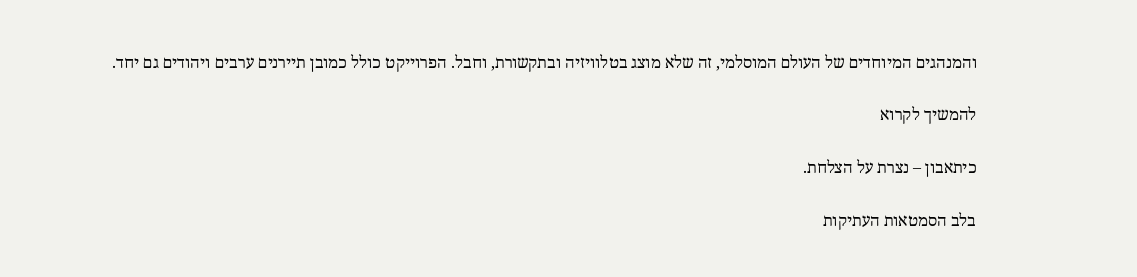והמנהגים המיוחדים של העולם המוסלמי, זה שלא מוצג בטלוויזיה ובתקשורת, וחבל. הפרוייקט כולל כמובן תיירנים ערבים ויהודים גם יחד.

להמשיך לקרוא

כיתאבון – נצרת על הצלחת.

בלב הסמטאות העתיקות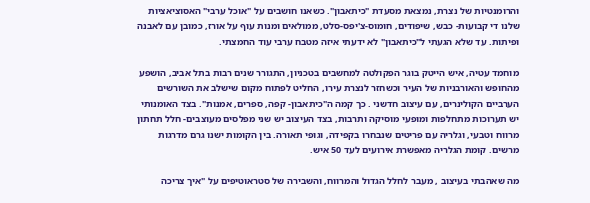והרומנטיות של נצרת, נמצאת מסעדת "כיתאבון". כשאנו חושבים על "אוכל ערבי" האסוציאציות שלנו די קבועות- כבש, שיפודים, חומוס-צ'יפס-סלט, ממולאים ומנות עוף על אורז, כמובן עם לאבנה ופיתות. עד שלא הגעתי ל"כיתאבון" לא ידעתי איזה מטבח ערבי עוד החמצתי.

מוחמד עטיה, איש הייטק בוגר הפקולטה למחשבים בטכניון, התגורר שנים רבות בתל אביב, הושפע מהחופש והאורבניות של העיר וכשחזר לנצרת עירו, החליט לפתוח מקום שישלב את השורשים הערביים הקולינרים, עם עיצוב חדשני . כך קמה ה"כיתאבון- קפה, ספרים, אמנות". בצד האומנותי יש תערוכות מתחלפות ומופעי מוסיקה ותרבות, בצד העיצוב יש שני מפלסים מעוצבים- חלל תחתון מרווח וטבעי, וגלריה עם פריטים שנבחרו בקפידה, וגופי תאורה. בין הקומות ישנו גרם מדרגות מרשים. קומת הגלריה מאפשרת אירועים לעד 50 איש.

מה שאהבתי בעיצוב , מעבר לחלל הגדול והמרווח, והשבירה של סטראוטיפים על "איך צריכה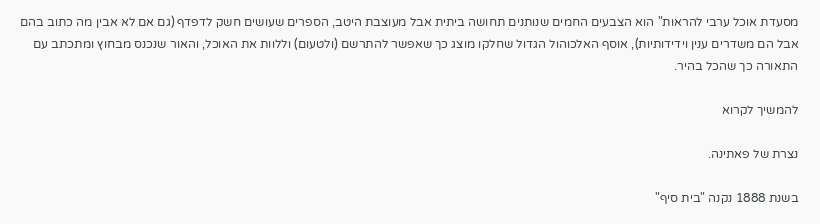מסעדת אוכל ערבי להראות" הוא הצבעים החמים שנותנים תחושה ביתית אבל מעוצבת היטב, הספרים שעושים חשק לדפדף (גם אם לא אבין מה כתוב בהם אבל הם משדרים ענין וידידותיות), אוסף האלכוהול הגדול שחלקו מוצג כך שאפשר להתרשם (ולטעום) וללוות את האוכל, והאור שנכנס מבחוץ ומתכתב עם התאורה כך שהכל בהיר.

להמשיך לקרוא

נצרת של פאתינה.

בשנת 1888 נקנה "בית סיף"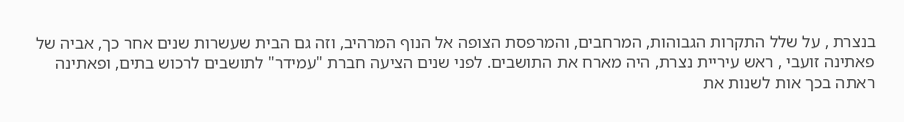בנצרת , על שלל התקרות הגבוהות, המרחבים, והמרפסת הצופה אל הנוף המרהיב, וזה גם הבית שעשרות שנים אחר כך, אביה של פאתינה זועבי , ראש עיריית נצרת, היה מארח את התושבים. לפני שנים הציעה חברת "עמידר" לתושבים לרכוש בתים, ופאתינה ראתה בכך אות לשנות את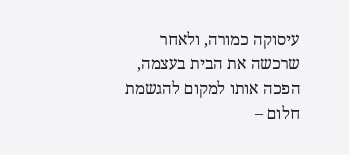עיסוקה כמורה, ולאחר שרכשה את הבית בעצמה, הפכה אותו למקום להגשמת חלום –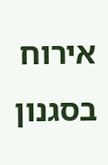אירוח בסגנון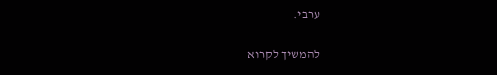ערבי.

להמשיך לקרוא